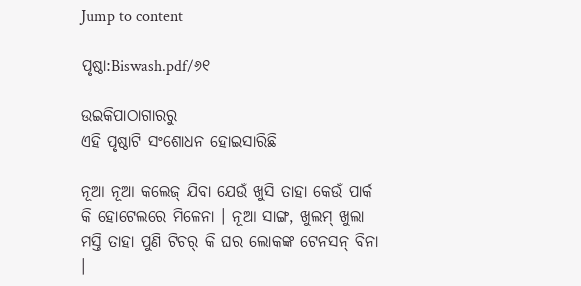Jump to content

ପୃଷ୍ଠା:Biswash.pdf/୬୧

ଉଇକିପାଠାଗାର‌ରୁ
ଏହି ପୃଷ୍ଠାଟି ସଂଶୋଧନ ହୋଇସାରିଛି

ନୂଆ ନୂଆ କଲେଜ୍ ଯିବା ଯେଉଁ ଖୁସି ତାହା କେଉଁ ପାର୍କ କି ହୋଟେଲରେ ମିଳେନା । ନୂଆ ସାଙ୍ଗ, ଖୁଲମ୍ ଖୁଲା ମସ୍ତି ତାହା ପୁଣି ଟିଚର୍ କି ଘର ଲୋକଙ୍କ ଟେନସନ୍ ବିନା ।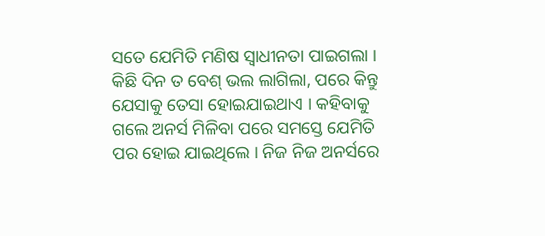ସତେ ଯେମିତି ମଣିଷ ସ୍ୱାଧୀନତା ପାଇଗଲା । କିଛି ଦିନ ତ ବେଶ୍ ଭଲ ଲାଗିଲା, ପରେ କିନ୍ତୁ ଯେସାକୁ ତେସା ହୋଇଯାଇଥାଏ । କହିବାକୁ ଗଲେ ଅନର୍ସ ମିଳିବା ପରେ ସମସ୍ତେ ଯେମିତି ପର ହୋଇ ଯାଇଥିଲେ । ନିଜ ନିଜ ଅନର୍ସରେ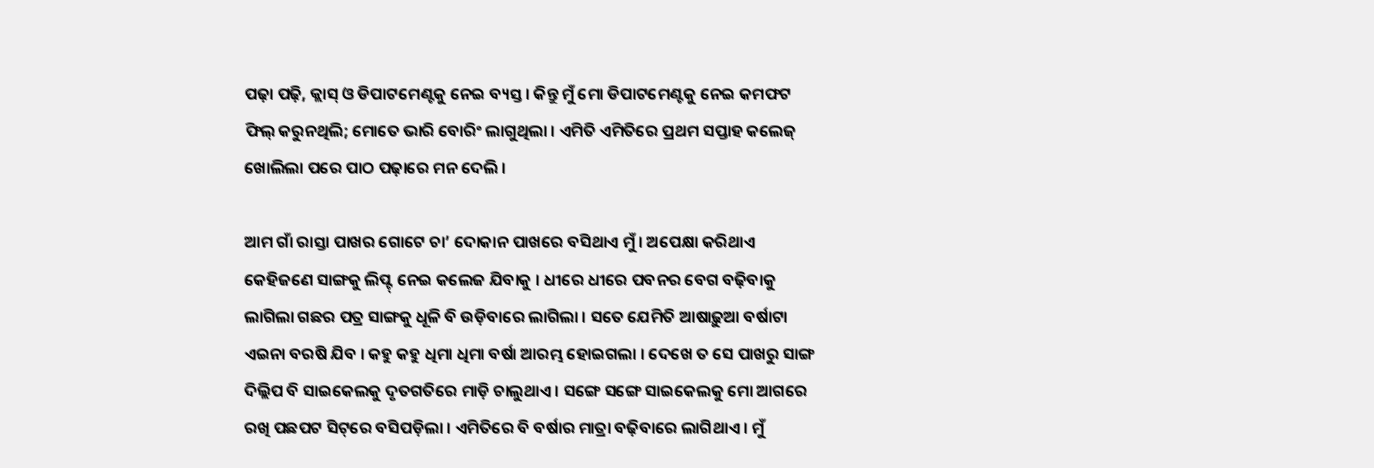ପଢ଼ା ପଢ଼ି, କ୍ଲାସ୍ ଓ ଡିପାଟମେଣ୍ଟକୁ ନେଇ ବ୍ୟସ୍ତ । କିନ୍ତୁ ମୁଁ ମୋ ଡିପାଟମେଣ୍ଟକୁ ନେଇ କମଫଟ ଫିଲ୍ କରୁନଥିଲି; ମୋତେ ଭାରି ବୋରିଂ ଲାଗୁଥିଲା । ଏମିତି ଏମିତିରେ ପ୍ରଥମ ସପ୍ତାହ କଲେଜ୍ ଖୋଲିଲା ପରେ ପାଠ ପଢ଼ାରେ ମନ ଦେଲି ।

ଆମ ଗାଁ ରାସ୍ତା ପାଖର ଗୋଟେ ଚା’ ଦୋକାନ ପାଖରେ ବସିଥାଏ ମୁଁ । ଅପେକ୍ଷା କରିଥାଏ କେହିଜଣେ ସାଙ୍ଗକୁ ଲିପ୍ଟ୍ ନେଇ କଲେଜ ଯିବାକୁ । ଧୀରେ ଧୀରେ ପବନର ବେଗ ବଢ଼ିବାକୁ ଲାଗିଲା ଗଛର ପତ୍ର ସାଙ୍ଗକୁ ଧୂଳି ବି ଉଡ଼ିବାରେ ଲାଗିଲା । ସତେ ଯେମିତି ଆଷାଢ଼ୁଆ ବର୍ଷାଟା ଏଇନା ବରଷି ଯିବ । କହୁ କହୁ ଧିମା ଧିମା ବର୍ଷା ଆରମ୍ଭ ହୋଇଗଲା । ଦେଖେ ତ ସେ ପାଖରୁ ସାଙ୍ଗ ଦିଲ୍ଲିପ ବି ସାଇକେଲକୁ ଦୃତଗତିରେ ମାଡ଼ି ଚାଲୁଥାଏ । ସଙ୍ଗେ ସଙ୍ଗେ ସାଇକେଲକୁ ମୋ ଆଗରେ ରଖି ପଛପଟ ସିଟ୍‌ରେ ବସିପଡ଼ିଲା । ଏମିତିରେ ବି ବର୍ଷାର ମାତ୍ରା ବଢ଼ିବାରେ ଲାଗିଥାଏ । ମୁଁ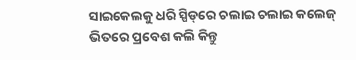ସାଇକେଲକୁ ଧରି ସ୍ପିଡ୍‌ରେ ଚଲାଇ ଚଲାଇ କଲେଜ୍ ଭିତରେ ପ୍ରବେଶ କଲି କିନ୍ତୁ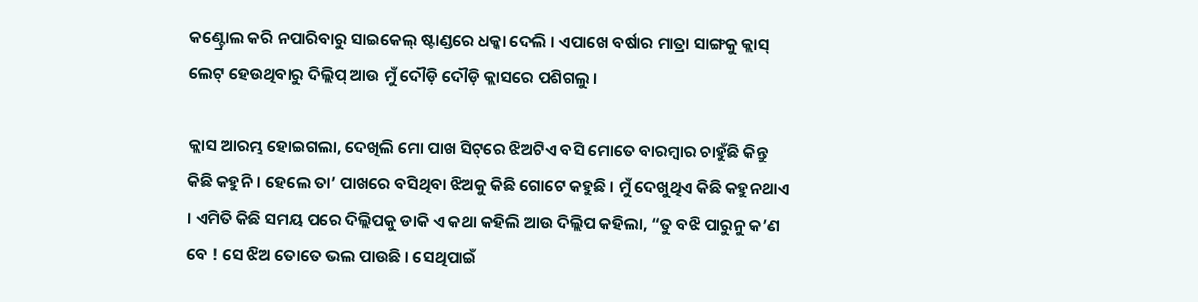କଣ୍ଟ୍ରୋଲ କରି ନପାରିବାରୁ ସାଇକେଲ୍ ଷ୍ଟାଣ୍ଡରେ ଧକ୍କା ଦେଲି । ଏପାଖେ ବର୍ଷାର ମାତ୍ରା ସାଙ୍ଗକୁ କ୍ଲାସ୍ ଲେଟ୍ ହେଉଥିବାରୁ ଦିଲ୍ଲିପ୍ ଆଉ ମୁଁ ଦୌଡ଼ି ଦୌଡ଼ି କ୍ଲାସରେ ପଶିଗଲୁ ।

କ୍ଲାସ ଆରମ୍ଭ ହୋଇଗଲା, ଦେଖିଲି ମୋ ପାଖ ସିଟ୍‌ରେ ଝିଅଟିଏ ବସି ମୋତେ ବାରମ୍ବାର ଚାହୁଁଛି କିନ୍ତୁ କିଛି କହୁନି । ହେଲେ ତା’ ପାଖରେ ବସିଥିବା ଝିଅକୁ କିଛି ଗୋଟେ କହୁଛି । ମୁଁ ଦେଖୁଥିଏ କିଛି କହୁନଥାଏ । ଏମିତି କିଛି ସମୟ ପରେ ଦିଲ୍ଲିପକୁ ଡାକି ଏ କଥା କହିଲି ଆଉ ଦିଲ୍ଲିପ କହିଲା, “ତୁ ବଝି ପାରୁନୁ କ’ଣ ବେ ! ସେ ଝିଅ ତୋତେ ଭଲ ପାଉଛି । ସେଥିପାଇଁ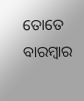ତୋତେ ବାରମ୍ବାର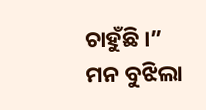ଚାହୁଁଛି ।” ମନ ବୁଝିଲା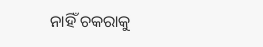ନାହିଁ ଚକରାକୁ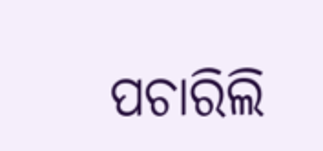ପଚାରିଲି